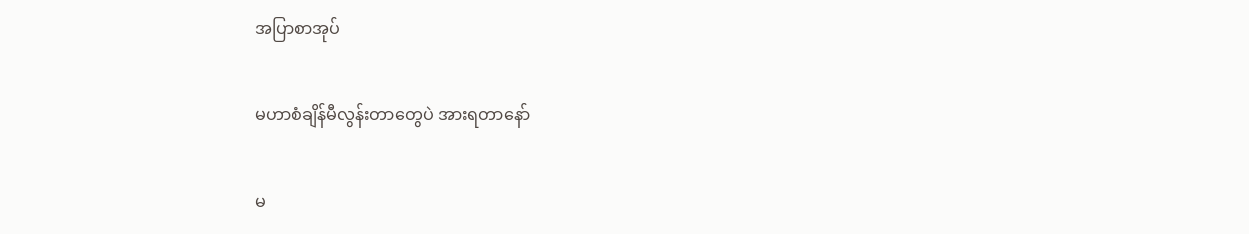အပြာစာအုပ်

မဟာစံချိန်မီလွန်းတာတွေပဲ အားရတာနော်

မ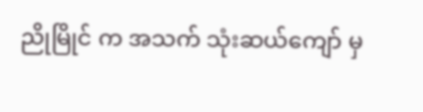ညိုမြိုင် က အသက် သုံးဆယ်ကျော် မှ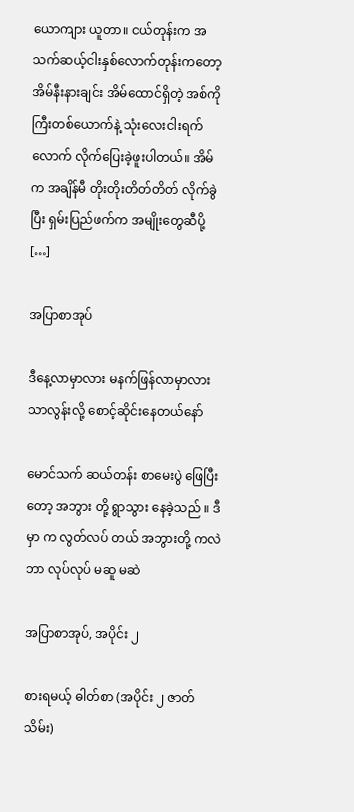ယောကျား ယူတာ။ ငယ်တုန်းက အသက်ဆယ့်ငါးနှစ်လောက်တုန်းကတော့ အိမ်နီးနားချင်း အိမ်ထောင်ရှိတဲ့ အစ်ကိုကြီးတစ်ယောက်နဲ့ သုံးလေးငါးရက်လောက် လိုက်ပြေးခဲ့ဖူးပါတယ်။ အိမ်က အချိန်မီ တိုးတိုးတိတ်တိတ် လိုက်ခွဲပြီး ရှမ်းပြည်ဖက်က အမျိုးတွေဆီပို့ […]

အပြာစာအုပ်

ဒီနေ့လာမှာလား မနက်ဖြန်လာမှာလား သာလွန်းလို့ စောင့်ဆိုင်းနေတယ်နော်

မောင်သက် ဆယ်တန်း စာမေးပွဲ ဖြေပြီး တော့ အဘွား တို့ ရွာသွား နေခဲ့သည် ။ ဒီမှာ က လွတ်လပ် တယ် အဘွားတို့ ကလဲ ဘာ လုပ်လုပ် မဆူ မဆဲ

အပြာစာအုပ်, အပိုင်း ၂

စားရမယ့် ဓါတ်စာ (အပိုင်း ၂ ဇာတ်သိမ်း)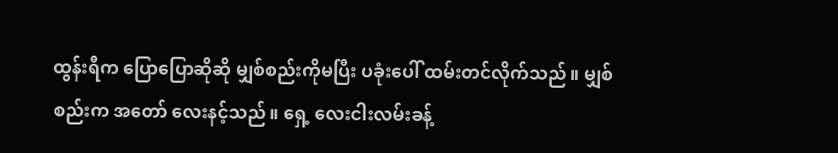ထွန်းရီက ပြောပြောဆိုဆို မျှစ်စည်းကိုမပြီး ပခုံးပေါ် ထမ်းတင်လိုက်သည်။ မျှစ်စည်းက အတော် လေးနင့်သည်။ ရှေ့ လေးငါးလမ်းခန့်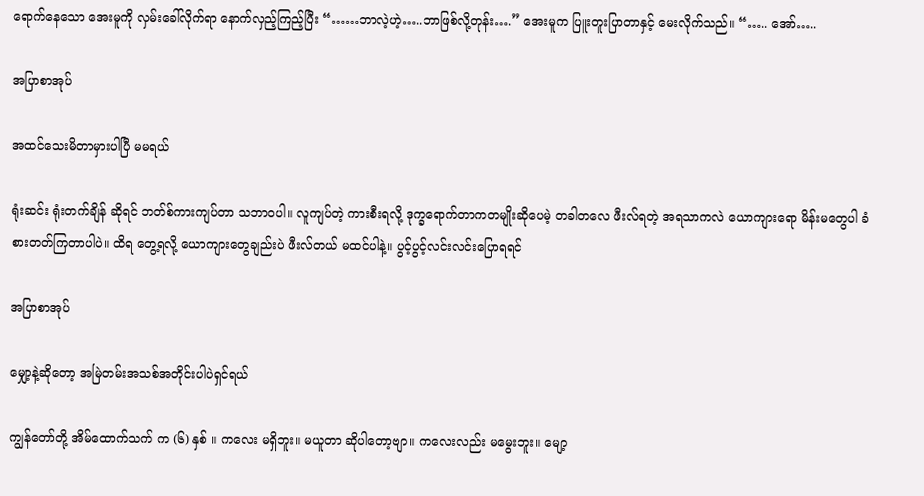ရောက်နေသော အေးမူကို လှမ်းခေါ်လိုက်ရာ နောက်လှည့်ကြည့်ပြီး “……ဘာလဲ့ဟဲ့…..ဘာဖြစ်လို့တုန်း….” အေးမူက ပြူးတူးပြာတာနှင့် မေးလိုက်သည်။ “….. အော်…..

အပြာစာအုပ်

အထင်သေးမိတာမှားပါပြီ မမရယ်

ရုံးဆင်း ရုံးတက်ချိန် ဆိုရင် ဘတ်စ်ကားကျပ်တာ သဘာဝပါ။ လူကျပ်တဲ့ ကားစီးရလို့ ဒုက္ခရောက်တာကတမျိုးဆိုပေမဲ့ တခါတလေ ဖီးလ်ရတဲ့ အရသာကလဲ ယောကျားရော မိန်းမတွေပါ ခံစားတတ်ကြတာပါပဲ။ ထိရ တွေ့ရလို့ ယောကျားတွေချည်းပဲ ဖီးလ်တယ် မထင်ပါနဲ့။ ပွင့်ပွင့်လင်းလင်းပြောရရင်

အပြာစာအုပ်

မျှော့နဲ့ဆိုတော့ အမြဲတမ်းအသစ်အတိုင်းပါပဲရှင်ရယ်

ကျွန်တော်တို့ အိမ်ထောက်သက် က (၆) နှစ် ။ ကလေး မရှိဘူး။ မယူတာ ဆိုပါတော့ဗျာ။ ကလေးလည်း မမွေးဘူး။ မျော့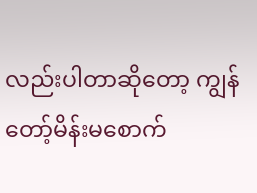လည်းပါတာဆိုတော့ ကျွန်တော့်မိန်းမစောက်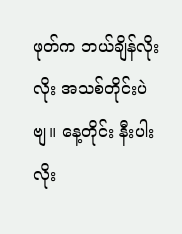ဖုတ်က ဘယ်ချိန်လိုးလိုး အသစ်တိုင်းပဲဗျ။ နေ့တိုင်း နီးပါး လိုး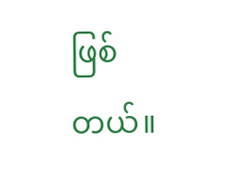ဖြစ်တယ်။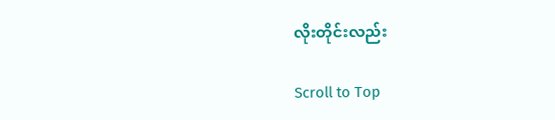လိုးတိုင်းလည်း

Scroll to Top